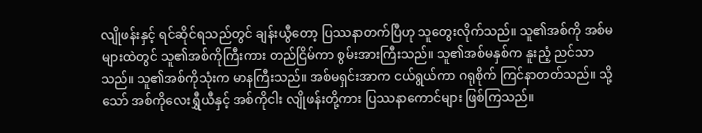လျိုဖန်းနှင့် ရင်ဆိုင်ရသည်တွင် ချန်းယွီတော့ ပြဿနာတက်ပြီဟု သူတွေးလိုက်သည်။ သူ၏အစ်ကို အစ်မများထဲတွင် သူ၏အစ်ကိုကြီးကား တည်ငြိမ်ကာ စွမ်းအားကြီးသည်။ သူ၏အစ်မနှစ်က နူးညံ့ ညင်သာသည်။ သူ၏အစ်ကိုသုံးက မာနကြီးသည်။ အစ်မရှင်းအာက ငယ်ရွယ်ကာ ဂရုစိုက် ကြင်နာတတ်သည်။ သို့သော် အစ်ကိုလေးရွှီယီနှင့် အစ်ကိုငါး လျိုဖန်းတို့ကား ပြဿနာကောင်များ ဖြစ်ကြသည်။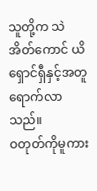သူတို့က သဲအိတ်ကောင် ယိရှောင်ရှီနှင့်အတူ ရောက်လာသည်။
ဝတုတ်ကိုမူကား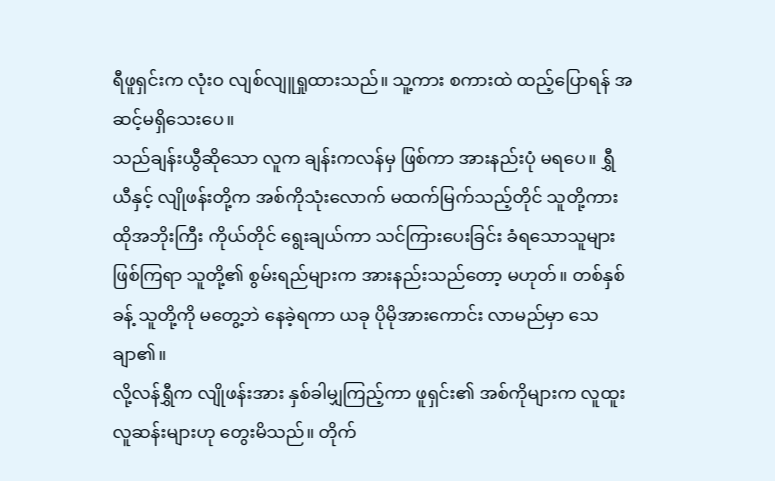ရီဖူရှင်းက လုံးဝ လျစ်လျူရှုထားသည်။ သူ့ကား စကားထဲ ထည့်ပြောရန် အဆင့်မရှိသေးပေ။
သည်ချန်းယွီဆိုသော လူက ချန်းကလန်မှ ဖြစ်ကာ အားနည်းပုံ မရပေ။ ရွှီယီနှင့် လျိုဖန်းတို့က အစ်ကိုသုံးလောက် မထက်မြက်သည့်တိုင် သူတို့ကား ထိုအဘိုးကြီး ကိုယ်တိုင် ရွေးချယ်ကာ သင်ကြားပေးခြင်း ခံရသောသူများ ဖြစ်ကြရာ သူတို့၏ စွမ်းရည်များက အားနည်းသည်တော့ မဟုတ်။ တစ်နှစ်ခန့် သူတို့ကို မတွေ့ဘဲ နေခဲ့ရကာ ယခု ပိုမိုအားကောင်း လာမည်မှာ သေချာ၏။
လို့လန်ရွှီက လျိုဖန်းအား နှစ်ခါမျှကြည့်ကာ ဖူရှင်း၏ အစ်ကိုများက လူထူးလူဆန်းများဟု တွေးမိသည်။ တိုက်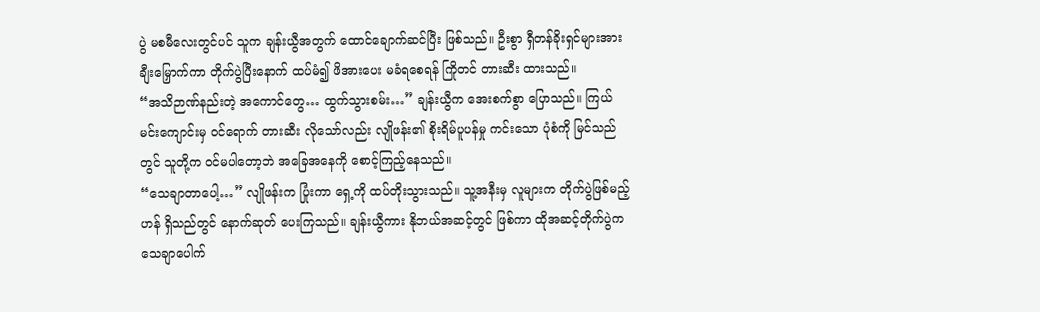ပွဲ မစမီလေးတွင်ပင် သူက ချန်းယွီအတွက် ထောင်ချောက်ဆင်ပြီး ဖြစ်သည်။ ဦးစွာ ရှီတန်ခိုးရှင်များအား ချီးမြှောက်ကာ တိုက်ပွဲပြီးနောက် ထပ်မံ၍ ဖိအားပေး မခံရစေရန် ကြိုတင် တားဆီး ထားသည်။
“အသိဉာဏ်နည်းတဲ့ အကောင်တွေ… ထွက်သွားစမ်း…” ချန်းယွီက အေးစက်စွာ ပြောသည်။ ကြယ်မင်းကျောင်းမှ ဝင်ရောက် တားဆီး လိုသော်လည်း လျိုဖန်း၏ စိုးရိမ်ပူပန်မှု ကင်းသော ပုံစံကို မြင်သည်တွင် သူတို့က ဝင်မပါတော့ဘဲ အခြေအနေကို စောင့်ကြည့်နေသည်။
“သေချာတာပေါ့…” လျိုဖန်းက ပြုံးကာ ရှေ့ကို ထပ်တိုးသွားသည်။ သူ့အနီးမှ လူများက တိုက်ပွဲဖြစ်မည့်ဟန် ရှိသည်တွင် နောက်ဆုတ် ပေးကြသည်။ ချန်းယွီကား နိုဘယ်အဆင့်တွင် ဖြစ်ကာ ထိုအဆင့်တိုက်ပွဲက သေချာပေါက်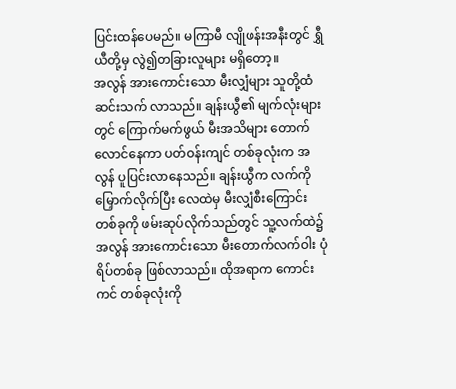ပြင်းထန်ပေမည်။ မကြာမီ လျိုဖန်းအနီးတွင် ရွှီယီတို့မှ လွဲ၍တခြားလူများ မရှိတော့။
အလွန် အားကောင်းသော မီးလျှံများ သူတို့ထံ ဆင်းသက် လာသည်။ ချန်းယွီ၏ မျက်လုံးများတွင် ကြောက်မက်ဖွယ် မီးအသိများ တောက်လောင်နေကာ ပတ်ဝန်းကျင် တစ်ခုလုံးက အလွန် ပူပြင်းလာနေသည်။ ချန်းယွီက လက်ကို မြှောက်လိုက်ပြီး လေထဲမှ မီးလျှံစီးကြောင်း တစ်ခုကို ဖမ်းဆုပ်လိုက်သည်တွင် သူ့လက်ထဲ၌ အလွန် အားကောင်းသော မီးတောက်လက်ဝါး ပုံရိပ်တစ်ခု ဖြစ်လာသည်။ ထိုအရာက ကောင်းကင် တစ်ခုလုံးကို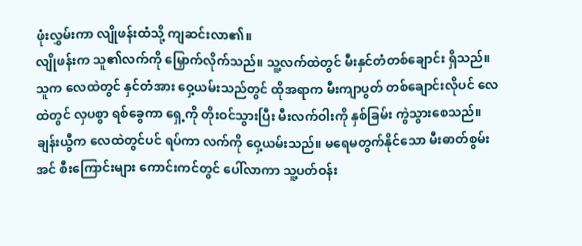ဖုံးလွှမ်းကာ လျိုဖန်းထံသို့ ကျဆင်းလာ၏။
လျိုဖန်းက သူ၏လက်ကို မြှောက်လိုက်သည်။ သူ့လက်ထဲတွင် မီးနှင်တံတစ်ချောင်း ရှိသည်။ သူက လေထဲတွင် နှင်တံအား ဝှေ့ယမ်းသည်တွင် ထိုအရာက မီးကျာပွတ် တစ်ချောင်းလိုပင် လေထဲတွင် လှပစွာ ရစ်ခွေကာ ရှေ့ကို တိုးဝင်သွားပြီး မီးလက်ဝါးကို နှစ်ခြမ်း ကွဲသွားစေသည်။
ချန်းယွီက လေထဲတွင်ပင် ရပ်ကာ လက်ကို ဝှေ့ယမ်းသည်။ မရေမတွက်နိုင်သော မီးဓာတ်စွမ်းအင် စီးကြောင်းများ ကောင်းကင်တွင် ပေါ်လာကာ သူ့ပတ်ဝန်း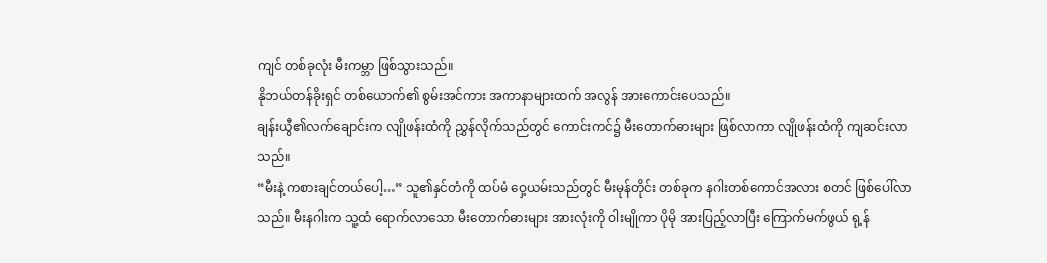ကျင် တစ်ခုလုံး မီးကမ္ဘာ ဖြစ်သွားသည်။
နိုဘယ်တန်ခိုးရှင် တစ်ယောက်၏ စွမ်းအင်ကား အကာနာများထက် အလွန် အားကောင်းပေသည်။
ချန်းယွီ၏လက်ချောင်းက လျိုဖန်းထံကို ညွှန်လိုက်သည်တွင် ကောင်းကင်၌ မီးတောက်ဓားများ ဖြစ်လာကာ လျိုဖန်းထံကို ကျဆင်းလာသည်။
“မီးနဲ့ ကစားချင်တယ်ပေါ့…” သူ၏နှင်တံကို ထပ်မံ ဝှေ့ယမ်းသည်တွင် မီးမုန်တိုင်း တစ်ခုက နဂါးတစ်ကောင်အလား စတင် ဖြစ်ပေါ်လာသည်။ မီးနဂါးက သူ့ထံ ရောက်လာသော မီးတောက်ဓားများ အားလုံးကို ဝါးမျိုကာ ပိုမို အားပြည့်လာပြီး ကြောက်မက်ဖွယ် ရု့န်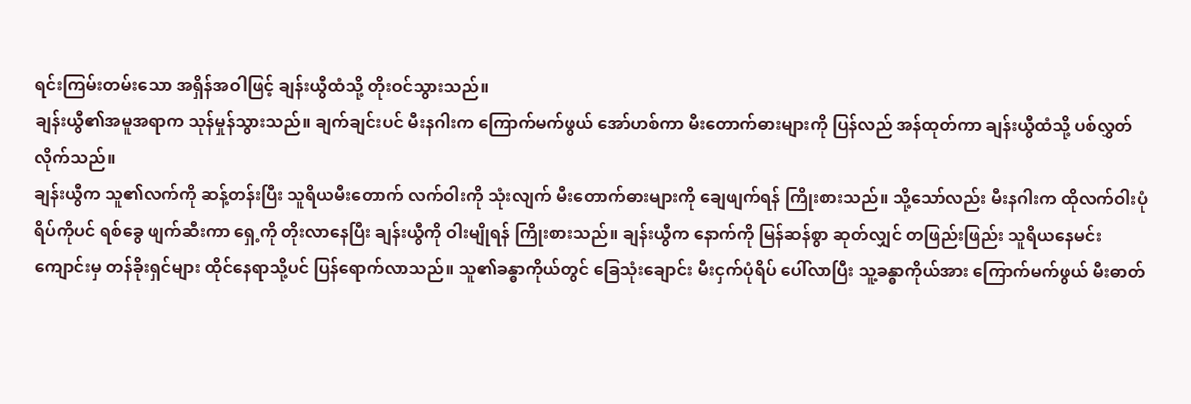ရင်းကြမ်းတမ်းသော အရှိန်အဝါဖြင့် ချန်းယွီထံသို့ တိုးဝင်သွားသည်။
ချန်းယွီ၏အမူအရာက သုန်မှုန်သွားသည်။ ချက်ချင်းပင် မီးနဂါးက ကြောက်မက်ဖွယ် အော်ဟစ်ကာ မီးတောက်ဓားများကို ပြန်လည် အန်ထုတ်ကာ ချန်းယွီထံသို့ ပစ်လွှတ်လိုက်သည်။
ချန်းယွီက သူ၏လက်ကို ဆန့်တန်းပြီး သူရိယမီးတောက် လက်ဝါးကို သုံးလျက် မီးတောက်ဓားများကို ချေဖျက်ရန် ကြိုးစားသည်။ သို့သော်လည်း မီးနဂါးက ထိုလက်ဝါးပုံရိပ်ကိုပင် ရစ်ခွေ ဖျက်ဆီးကာ ရှေ့ကို တိုးလာနေပြီး ချန်းယွီကို ဝါးမျိုရန် ကြိုးစားသည်။ ချန်းယွီက နောက်ကို မြန်ဆန်စွာ ဆုတ်လျှင် တဖြည်းဖြည်း သူရိယနေမင်း ကျောင်းမှ တန်ခိုးရှင်များ ထိုင်နေရာသို့ပင် ပြန်ရောက်လာသည်။ သူ၏ခန္ဓာကိုယ်တွင် ခြေသုံးချောင်း မီးငှက်ပုံရိပ် ပေါ်လာပြီး သူ့ခန္ဓာကိုယ်အား ကြောက်မက်ဖွယ် မီးဓာတ်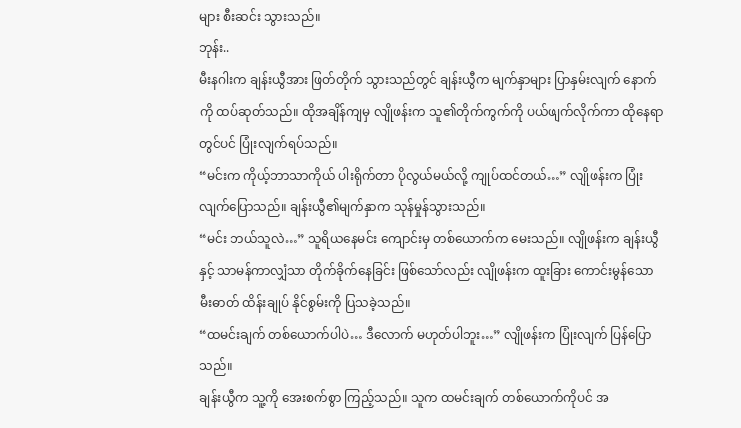များ စီးဆင်း သွားသည်။
ဘုန်း..
မီးနဂါးက ချန်းယွီအား ဖြတ်တိုက် သွားသည်တွင် ချန်းယွီက မျက်နှာများ ပြာနှမ်းလျက် နောက်ကို ထပ်ဆုတ်သည်။ ထိုအချိန်ကျမှ လျိုဖန်းက သူ၏တိုက်ကွက်ကို ပယ်ဖျက်လိုက်ကာ ထိုနေရာတွင်ပင် ပြုံးလျက်ရပ်သည်။
“မင်းက ကိုယ့်ဘာသာကိုယ် ပါးရိုက်တာ ပိုလွယ်မယ်လို့ ကျုပ်ထင်တယ်…” လျိုဖန်းက ပြုံးလျက်ပြောသည်။ ချန်းယွီ၏မျက်နှာက သုန်မှုန်သွားသည်။
“မင်း ဘယ်သူလဲ…” သူရိယနေမင်း ကျောင်းမှ တစ်ယောက်က မေးသည်။ လျိုဖန်းက ချန်းယွီနှင့် သာမန်ကာလျှံသာ တိုက်ခိုက်နေခြင်း ဖြစ်သော်လည်း လျိုဖန်းက ထူးခြား ကောင်းမွန်သော မီးဓာတ် ထိန်းချုပ် နိုင်စွမ်းကို ပြသခဲ့သည်။
“ထမင်းချက် တစ်ယောက်ပါပဲ… ဒီလောက် မဟုတ်ပါဘူး…” လျိုဖန်းက ပြုံးလျက် ပြန်ပြောသည်။
ချန်းယွီက သူ့ကို အေးစက်စွာ ကြည့်သည်။ သူက ထမင်းချက် တစ်ယောက်ကိုပင် အ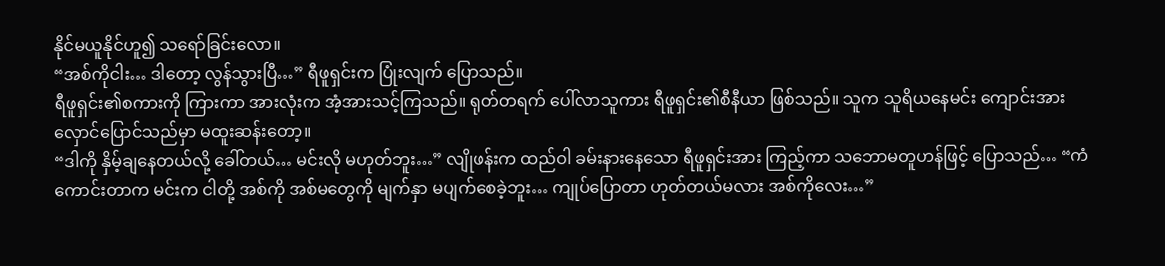နိုင်မယူနိုင်ဟူ၍ သရော်ခြင်းလော။
“အစ်ကိုငါး… ဒါတော့ လွန်သွားပြီ…” ရီဖူရှင်းက ပြုံးလျက် ပြောသည်။
ရီဖူရှင်း၏စကားကို ကြားကာ အားလုံးက အံ့အားသင့်ကြသည်။ ရုတ်တရက် ပေါ်လာသူကား ရီဖူရှင်း၏စီနီယာ ဖြစ်သည်။ သူက သူရိယနေမင်း ကျောင်းအား လှောင်ပြောင်သည်မှာ မထူးဆန်းတော့။
“ဒါကို နှိမ့်ချနေတယ်လို့ ခေါ်တယ်… မင်းလို မဟုတ်ဘူး…” လျိုဖန်းက ထည်ဝါ ခမ်းနားနေသော ရီဖူရှင်းအား ကြည့်ကာ သဘောမတူဟန်ဖြင့် ပြောသည်… “ကံကောင်းတာက မင်းက ငါတို့ အစ်ကို အစ်မတွေကို မျက်နှာ မပျက်စေခဲ့ဘူး… ကျုပ်ပြောတာ ဟုတ်တယ်မလား အစ်ကိုလေး…”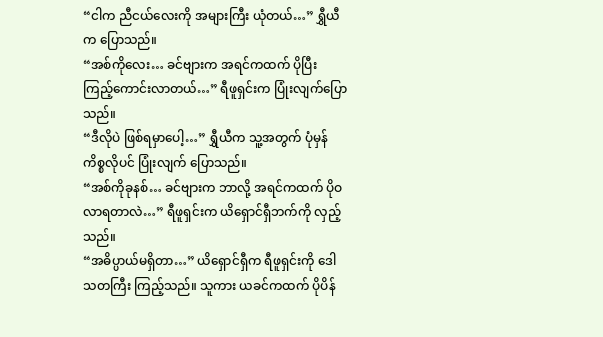“ငါက ညီငယ်လေးကို အများကြီး ယုံတယ်…” ရွှီယီက ပြောသည်။
“အစ်ကိုလေး… ခင်ဗျားက အရင်ကထက် ပိုပြီး ကြည့်ကောင်းလာတယ်…” ရီဖူရှင်းက ပြုံးလျက်ပြောသည်။
“ဒီလိုပဲ ဖြစ်ရမှာပေါ့…” ရွှီယီက သူ့အတွက် ပုံမှန်ကိစ္စလိုပင် ပြုံးလျက် ပြောသည်။
“အစ်ကိုခုနစ်… ခင်ဗျားက ဘာလို့ အရင်ကထက် ပိုဝလာရတာလဲ…” ရီဖူရှင်းက ယိရှောင်ရှီဘက်ကို လှည့်သည်။
“အဓိပ္ပာယ်မရှိတာ…” ယိရှောင်ရှီက ရီဖူရှင်းကို ဒေါသတကြီး ကြည့်သည်။ သူကား ယခင်ကထက် ပိုပိန်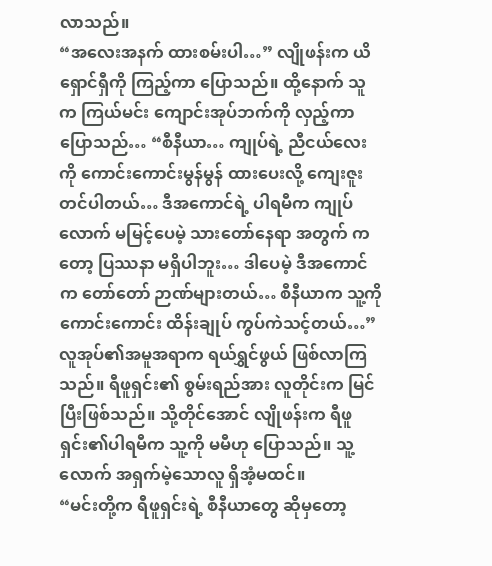လာသည်။
“အလေးအနက် ထားစမ်းပါ…” လျိုဖန်းက ယိရှောင်ရှီကို ကြည့်ကာ ပြောသည်။ ထို့နောက် သူက ကြယ်မင်း ကျောင်းအုပ်ဘက်ကို လှည့်ကာ ပြောသည်… “စီနီယာ… ကျုပ်ရဲ့ ညီငယ်လေးကို ကောင်းကောင်းမွန်မွန် ထားပေးလို့ ကျေးဇူးတင်ပါတယ်… ဒီအကောင်ရဲ့ ပါရမီက ကျုပ်လောက် မမြင့်ပေမဲ့ သားတော်နေရာ အတွက် ကတော့ ပြဿနာ မရှိပါဘူး… ဒါပေမဲ့ ဒီအကောင်က တော်တော် ဉာဏ်များတယ်… စီနီယာက သူ့ကို ကောင်းကောင်း ထိန်းချုပ် ကွပ်ကဲသင့်တယ်…”
လူအုပ်၏အမူအရာက ရယ်ရွှင်ဖွယ် ဖြစ်လာကြသည်။ ရီဖူရှင်း၏ စွမ်းရည်အား လူတိုင်းက မြင်ပြီးဖြစ်သည်။ သို့တိုင်အောင် လျိုဖန်းက ရီဖူရှင်း၏ပါရမီက သူ့ကို မမီဟု ပြောသည်။ သူ့လောက် အရှက်မဲ့သောလူ ရှိအံ့မထင်။
“မင်းတို့က ရီဖူရှင်းရဲ့ စီနီယာတွေ ဆိုမှတော့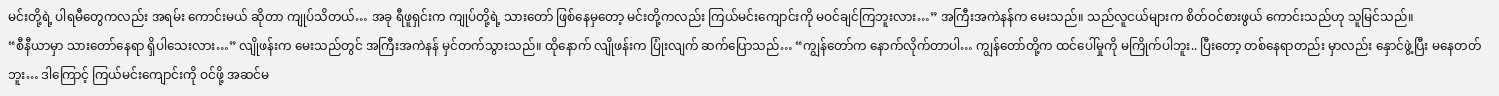မင်းတို့ရဲ့ ပါရမီတွေကလည်း အရမ်း ကောင်းမယ် ဆိုတာ ကျုပ်သိတယ်… အခု ရီဖူရှင်းက ကျုပ်တို့ရဲ့ သားတော် ဖြစ်နေမှတော့ မင်းတို့ကလည်း ကြယ်မင်းကျောင်းကို မဝင်ချင်ကြဘူးလား…” အကြီးအကဲနန်က မေးသည်။ သည်လူငယ်များက စိတ်ဝင်စားဖွယ် ကောင်းသည်ဟု သူမြင်သည်။
“စီနီယာမှာ သားတော်နေရာ ရှိပါသေးလား…” လျိုဖန်းက မေးသည်တွင် အကြီးအကဲနန် မှင်တက်သွားသည်။ ထိုနောက် လျိုဖန်းက ပြုံးလျက် ဆက်ပြောသည်… “ကျွန်တော်က နောက်လိုက်တာပါ… ကျွန်တော်တို့က ထင်ပေါ်မှုကို မကြိုက်ပါဘူး.. ပြီးတော့ တစ်နေရာတည်း မှာလည်း နှောင်ဖွဲ့ပြီး မနေတတ်ဘူး… ဒါကြောင့် ကြယ်မင်းကျောင်းကို ဝင်ဖို့ အဆင်မ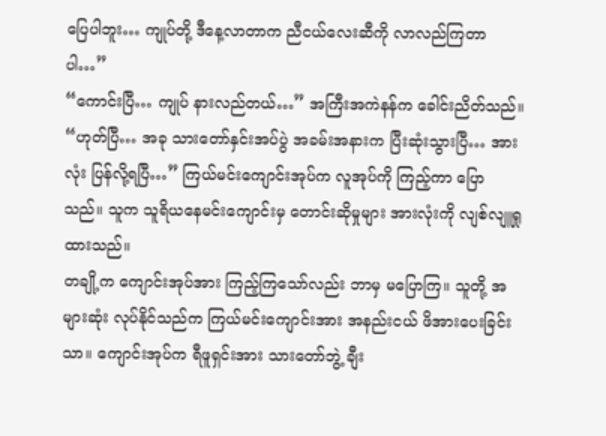ပြေပါဘူး… ကျုပ်တို့ ဒီနေ့လာတာက ညီငယ်လေးဆီကို လာလည်ကြတာပါ…”
“ကောင်းပြီ… ကျုပ် နားလည်တယ်…” အကြီးအကဲနန်က ခေါင်းညိတ်သည်။
“ဟုတ်ပြီ… အခု သားတော်နှင်းအပ်ပွဲ အခမ်းအနားက ပြီးဆုံးသွားပြီ… အားလုံး ပြန်လို့ရပြီ…” ကြယ်မင်းကျောင်းအုပ်က လူအုပ်ကို ကြည့်ကာ ပြောသည်။ သူက သူရိယနေမင်းကျောင်းမှ တောင်းဆိုမှုများ အားလုံးကို လျစ်လျူရှုထားသည်။
တချို့က ကျောင်းအုပ်အား ကြည့်ကြသော်လည်း ဘာမှ မပြောကြ။ သူတို့ အများဆုံး လုပ်နိုင်သည်က ကြယ်မင်းကျောင်းအား အနည်းငယ် ဖိအားပေးခြင်းသာ။ ကျောင်းအုပ်က ရီဖူရှင်းအား သားတော်ဘွဲ့ ချီး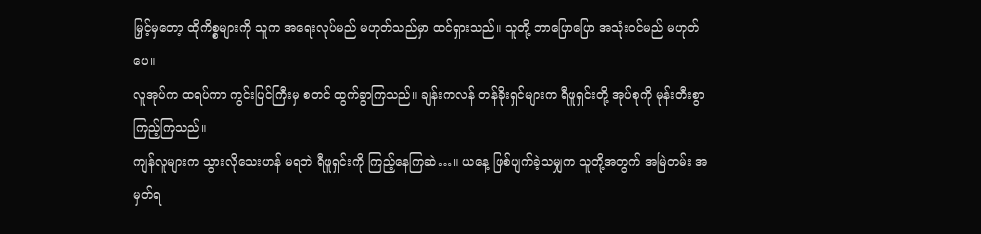မြှင့်မှတော့ ထိုကိစ္စများကို သူက အရေးလုပ်မည် မဟုတ်သည်မှာ ထင်ရှားသည်။ သူတို့ ဘာပြောပြော အသုံးဝင်မည် မဟုတ်ပေ။
လူအုပ်က ထရပ်ကာ ကွင်းပြင်ကြီးမှ စတင် ထွက်ခွာကြသည်။ ချန်းကလန် တန်ခိုးရှင်များက ရီဖူရှင်းတို့ အုပ်စုကို မုန်းတီးစွာ ကြည့်ကြသည်။
ကျန်လူများက သွားလိုသေးဟန် မရဘဲ ရီဖူရှင်းကို ကြည့်နေကြဆဲ…။ ယနေ့ ဖြစ်ပျက်ခဲ့သမျှက သူတို့အတွက် အမြဲတမ်း အမှတ်ရ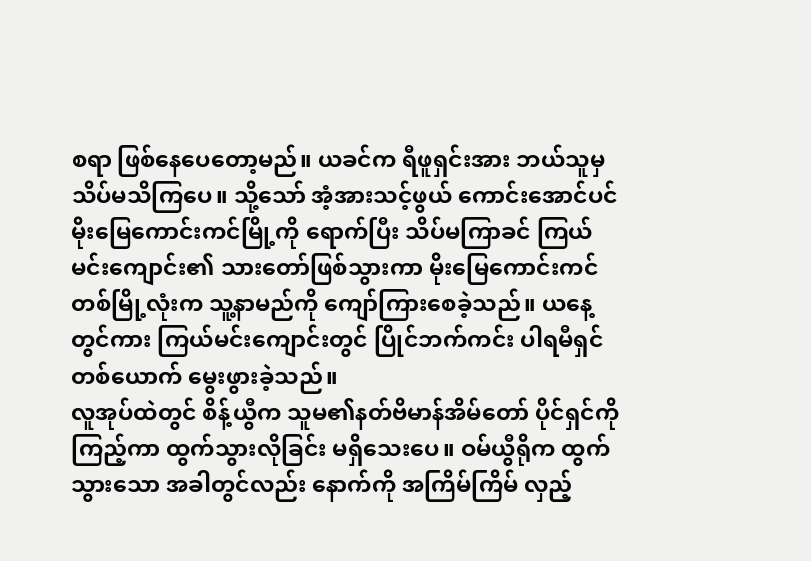စရာ ဖြစ်နေပေတော့မည်။ ယခင်က ရီဖူရှင်းအား ဘယ်သူမှ သိပ်မသိကြပေ။ သို့သော် အံ့အားသင့်ဖွယ် ကောင်းအောင်ပင် မိုးမြေကောင်းကင်မြို့ကို ရောက်ပြီး သိပ်မကြာခင် ကြယ်မင်းကျောင်း၏ သားတော်ဖြစ်သွားကာ မိုးမြေကောင်းကင် တစ်မြို့လုံးက သူ့နာမည်ကို ကျော်ကြားစေခဲ့သည်။ ယနေ့တွင်ကား ကြယ်မင်းကျောင်းတွင် ပြိုင်ဘက်ကင်း ပါရမီရှင် တစ်ယောက် မွေးဖွားခဲ့သည်။
လူအုပ်ထဲတွင် စိန့်ယွီက သူမ၏နတ်ဗိမာန်အိမ်တော် ပိုင်ရှင်ကို ကြည့်ကာ ထွက်သွားလိုခြင်း မရှိသေးပေ။ ဝမ်ယွီရိုက ထွက်သွားသော အခါတွင်လည်း နောက်ကို အကြိမ်ကြိမ် လှည့်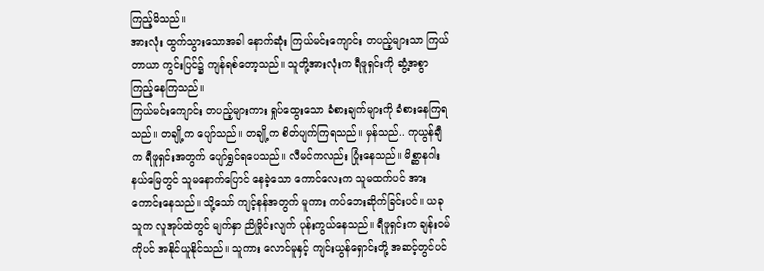ကြည့်မိသည်။
အားလုံး ထွက်သွားသောအခါ နောက်ဆုံး ကြယ်မင်းကျောင်း တပည့်များသာ ကြယ်တာယာ ကွင်းပြင်၌ ကျန်ရစ်တော့သည်။ သူတို့အားလုံးက ရီဖူရှင်းကို ဆွံ့အစွာ ကြည့်နေကြသည်။
ကြယ်မင်းကျောင်း တပည့်များကား ရှုပ်ထွေးသော ခံစားချက်များကို ခံစားနေကြရသည်။ တချို့က ပျော်သည်။ တချို့က စိတ်ပျက်ကြရသည်။ မှန်သည်.. ကုယွန်ချီက ရီဖူရှင်းအတွက် ပျော်ရွှင်ရပေသည်။ လီမင်ကလည်း ပြုံးနေသည်။ မိစ္ဆာနဂါး နယ်မြေတွင် သူမနောက်ပြောင် နေခဲ့သော ကောင်လေးက သူမထက်ပင် အားကောင်းနေသည်။ သို့သော် ကျင့်နန်အတွက် မူကား ကပ်ဘေးဆိုက်ခြင်းပင်။ ယခု သူက လူအုပ်ထဲတွင် မျက်နှာ ညိုမှိုင်းလျက် ပုန်းကွယ်နေသည်။ ရီဖူရှင်းက ချန်းဝမ်ကိုပင် အနိုင်ယူနိုင်သည်။ သူကား လောင်မူနှင့် ကျင်းယွန်ရှောင်းတို့ အဆင့်တွင်ပင်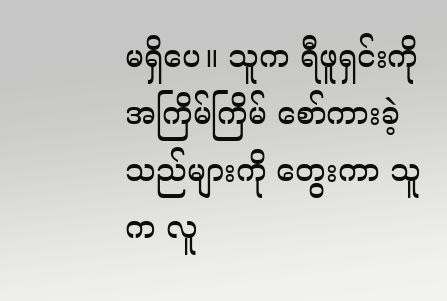မရှိပေ။ သူက ရီဖူရှင်းကို အကြိမ်ကြိမ် စော်ကားခဲ့သည်များကို တွေးကာ သူက လူ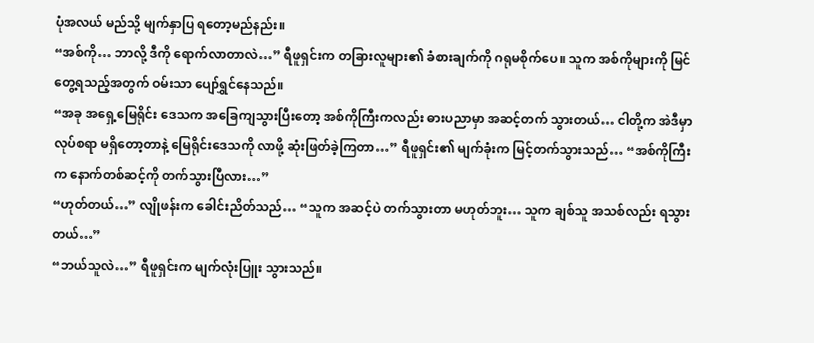ပုံအလယ် မည်သို့ မျက်နှာပြ ရတော့မည်နည်း။
“အစ်ကို… ဘာလို့ ဒီကို ရောက်လာတာလဲ…” ရီဖူရှင်းက တခြားလူများ၏ ခံစားချက်ကို ဂရုမစိုက်ပေ။ သူက အစ်ကိုများကို မြင်တွေ့ရသည့်အတွက် ဝမ်းသာ ပျော်ရွှင်နေသည်။
“အခု အရှေ့မြေရိုင်း ဒေသက အခြေကျသွားပြီးတော့ အစ်ကိုကြီးကလည်း ဓားပညာမှာ အဆင့်တက် သွားတယ်… ငါတို့က အဲဒီမှာ လုပ်စရာ မရှိတော့တာနဲ့ မြေရိုင်းဒေသကို လာဖို့ ဆုံးဖြတ်ခဲ့ကြတာ…” ရီဖူရှင်း၏ မျက်ခုံးက မြင့်တက်သွားသည်… “အစ်ကိုကြီးက နောက်တစ်ဆင့်ကို တက်သွားပြီလား…”
“ဟုတ်တယ်…” လျိုဖန်းက ခေါင်းညိတ်သည်… “သူက အဆင့်ပဲ တက်သွားတာ မဟုတ်ဘူး… သူက ချစ်သူ အသစ်လည်း ရသွားတယ်…”
“ဘယ်သူလဲ…” ရီဖူရှင်းက မျက်လုံးပြူး သွားသည်။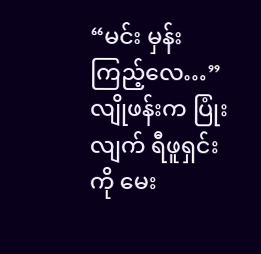“မင်း မှန်းကြည့်လေ…” လျိုဖန်းက ပြုံးလျက် ရီဖူရှင်းကို မေး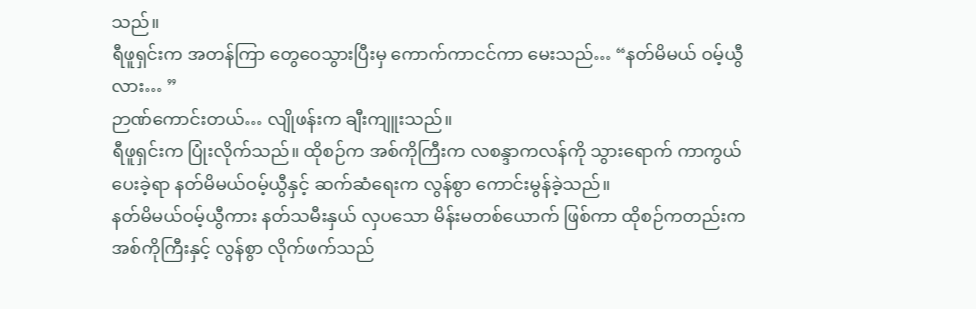သည်။
ရီဖူရှင်းက အတန်ကြာ တွေဝေသွားပြီးမှ ကောက်ကာငင်ကာ မေးသည်… “နတ်မိမယ် ဝမ့်ယွီလား… ”
ဉာဏ်ကောင်းတယ်… လျိုဖန်းက ချီးကျူးသည်။
ရီဖူရှင်းက ပြုံးလိုက်သည်။ ထိုစဉ်က အစ်ကိုကြီးက လစန္ဒာကလန်ကို သွားရောက် ကာကွယ်ပေးခဲ့ရာ နတ်မိမယ်ဝမ့်ယွီနှင့် ဆက်ဆံရေးက လွန်စွာ ကောင်းမွန်ခဲ့သည်။
နတ်မိမယ်ဝမ့်ယွီကား နတ်သမီးနှယ် လှပသော မိန်းမတစ်ယောက် ဖြစ်ကာ ထိုစဉ်ကတည်းက အစ်ကိုကြီးနှင့် လွန်စွာ လိုက်ဖက်သည်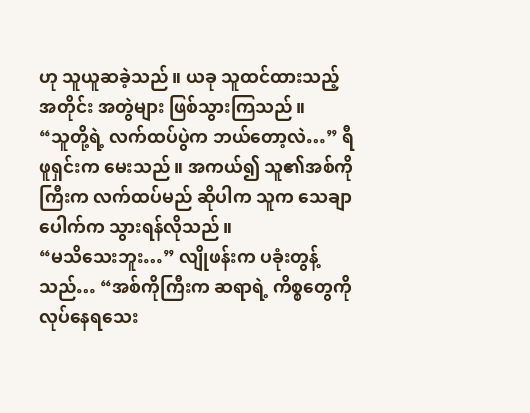ဟု သူယူဆခဲ့သည်။ ယခု သူထင်ထားသည့် အတိုင်း အတွဲများ ဖြစ်သွားကြသည်။
“သူတို့ရဲ့ လက်ထပ်ပွဲက ဘယ်တော့လဲ…” ရီဖူရှင်းက မေးသည်။ အကယ်၍ သူ၏အစ်ကိုကြီးက လက်ထပ်မည် ဆိုပါက သူက သေချာပေါက်က သွားရန်လိုသည်။
“မသိသေးဘူး…” လျိုဖန်းက ပခုံးတွန့်သည်… “အစ်ကိုကြီးက ဆရာရဲ့ ကိစ္စတွေကို လုပ်နေရသေး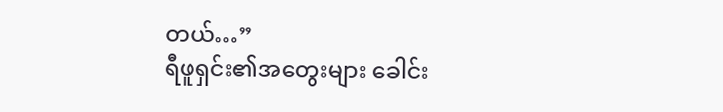တယ်…”
ရီဖူရှင်း၏အတွေးများ ခေါင်း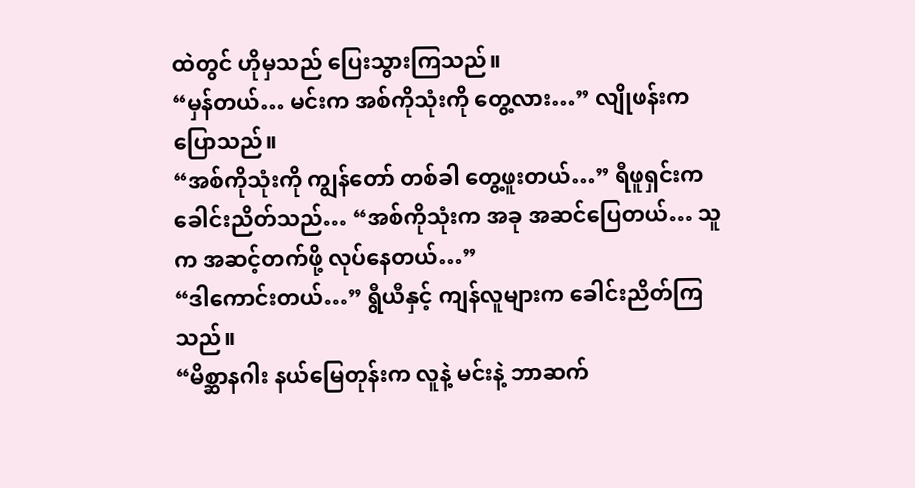ထဲတွင် ဟိုမှသည် ပြေးသွားကြသည်။
“မှန်တယ်… မင်းက အစ်ကိုသုံးကို တွေ့လား…” လျိုဖန်းက ပြောသည်။
“အစ်ကိုသုံးကို ကျွန်တော် တစ်ခါ တွေ့ဖူးတယ်…” ရီဖူရှင်းက ခေါင်းညိတ်သည်… “အစ်ကိုသုံးက အခု အဆင်ပြေတယ်… သူက အဆင့်တက်ဖို့ လုပ်နေတယ်…”
“ဒါကောင်းတယ်…” ရွီယီနှင့် ကျန်လူများက ခေါင်းညိတ်ကြသည်။
“မိစ္ဆာနဂါး နယ်မြေတုန်းက လူနဲ့ မင်းနဲ့ ဘာဆက်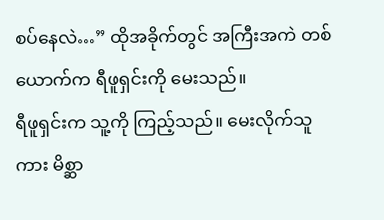စပ်နေလဲ…” ထိုအခိုက်တွင် အကြီးအကဲ တစ်ယောက်က ရီဖူရှင်းကို မေးသည်။
ရီဖူရှင်းက သူ့ကို ကြည့်သည်။ မေးလိုက်သူကား မိစ္ဆာ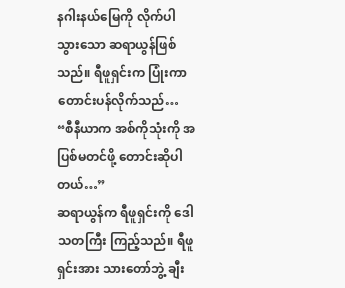နဂါးနယ်မြေကို လိုက်ပါသွားသော ဆရာယွန်ဖြစ်သည်။ ရီဖူရှင်းက ပြုံးကာ တောင်းပန်လိုက်သည်… “စီနီယာက အစ်ကိုသုံးကို အပြစ်မတင်ဖို့ တောင်းဆိုပါတယ်…”
ဆရာယွန်က ရီဖူရှင်းကို ဒေါသတကြီး ကြည့်သည်။ ရီဖူရှင်းအား သားတော်ဘွဲ့ ချီး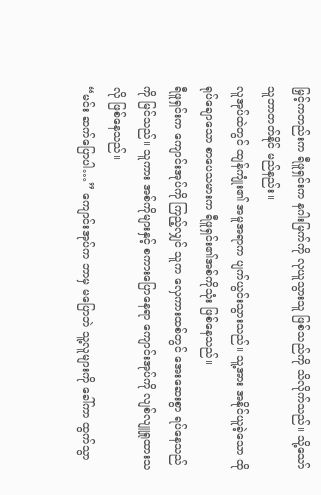မြှင့်ကတည်းက ရီဖူရှင်းက နဂါးမြက်ကို လုယူသွားသူ ဖြစ်သည်ကို သိလိုက်သည်။ သို့သော် သူဘာတတ်နိုင် မည်နည်း။
လူအုပ်ထဲတွင် ထျန်ကျုံး၏ အမူအရာက ပျက်ယွင်းသွားသည်။ သူ့အား အနိုင်ယူခဲ့သော ထိုရုပ်ချောသော စာပေသမားက ရီဖူရှင်း၏အစ်ကိုသုံး ဖြစ်နေသည်။
ရီဖူရှင်းက ကျောင်းအုပ်ကို ကြည့်လျှင် သူက လှေကားထစ်တွင် အေးဆေးစွာ ရပ်နေသည်ကို မြင်သည်။ သူကား အစ်ကိုများနှင့် စကားပြောနေရာ ကျောင်းအုပ်ကို လျစ်လျူရှုထားသလို ဖြစ်နေသည်။
“မင်း ဆက်ပြောပါ…” ကျောင်းအုပ်က ဘာမှ မပြောဘဲ သူ့လူများကို ခေါ်ကာ ထွက်သွာ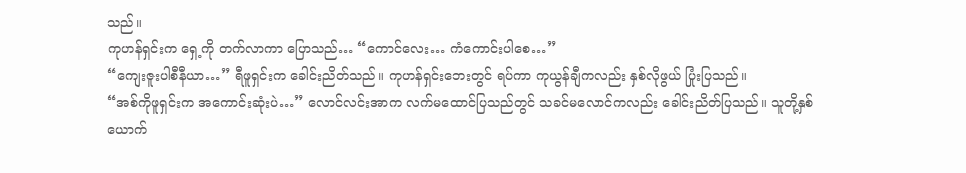သည်။
ကုဟန်ရှင်းက ရှေ့ကို တက်လာကာ ပြောသည်… “ကောင်လေး… ကံကောင်းပါစေ…”
“ကျေးဇူးပါစီနီယာ…” ရီဖူရှင်းက ခေါင်းညိတ်သည်။ ကုဟန်ရှင်းဘေးတွင် ရပ်ကာ ကုယွန်ချီကလည်း နှစ်လိုဖွယ် ပြုံးပြသည်။
“အစ်ကိုဖူရှင်းက အကောင်းဆုံးပဲ…” လောင်လင်းအာက လက်မထောင်ပြသည်တွင် သခင်မလောင်ကလည်း ခေါင်းညိတ်ပြသည်။ သူတို့နှစ်ယောက်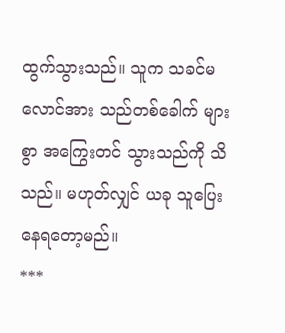ထွက်သွားသည်။ သူက သခင်မလောင်အား သည်တစ်ခေါက် များစွာ အကြွေးတင် သွားသည်ကို သိသည်။ မဟုတ်လျှင် ယခု သူပြေးနေရတော့မည်။
***